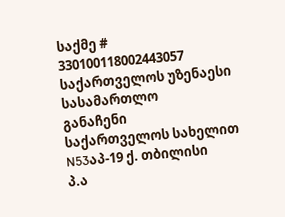საქმე # 330100118002443057
საქართველოს უზენაესი სასამართლო
განაჩენი
საქართველოს სახელით
N53აპ-19 ქ. თბილისი
პ.ა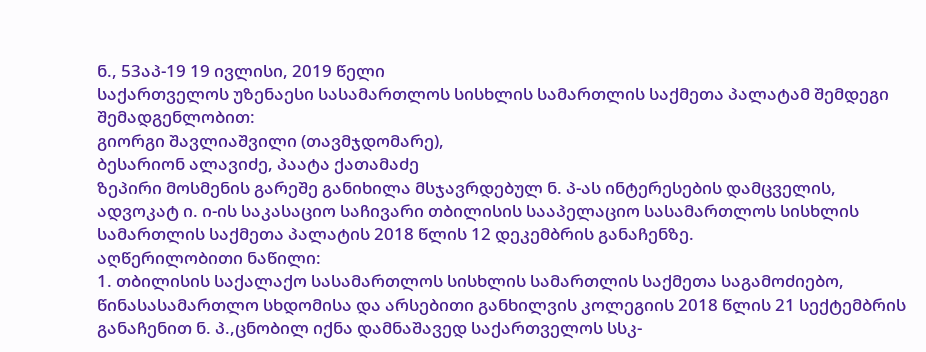ნ., 53აპ-19 19 ივლისი, 2019 წელი
საქართველოს უზენაესი სასამართლოს სისხლის სამართლის საქმეთა პალატამ შემდეგი შემადგენლობით:
გიორგი შავლიაშვილი (თავმჯდომარე),
ბესარიონ ალავიძე, პაატა ქათამაძე
ზეპირი მოსმენის გარეშე განიხილა მსჯავრდებულ ნ. პ-ას ინტერესების დამცველის, ადვოკატ ი. ი-ის საკასაციო საჩივარი თბილისის სააპელაციო სასამართლოს სისხლის სამართლის საქმეთა პალატის 2018 წლის 12 დეკემბრის განაჩენზე.
აღწერილობითი ნაწილი:
1. თბილისის საქალაქო სასამართლოს სისხლის სამართლის საქმეთა საგამოძიებო, წინასასამართლო სხდომისა და არსებითი განხილვის კოლეგიის 2018 წლის 21 სექტემბრის განაჩენით ნ. პ.,ცნობილ იქნა დამნაშავედ საქართველოს სსკ-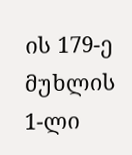ის 179-ე მუხლის 1-ლი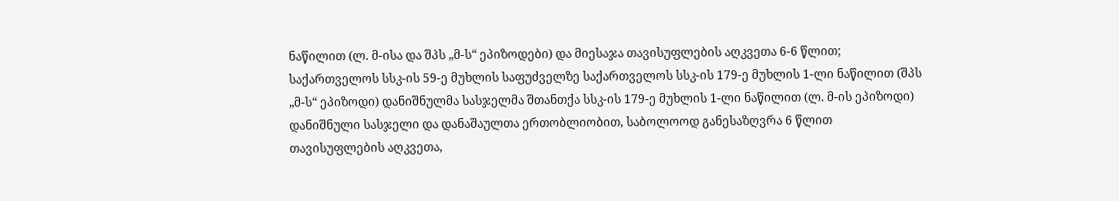ნაწილით (ლ. მ-ისა და შპს „მ-ს“ ეპიზოდები) და მიესაჯა თავისუფლების აღკვეთა 6-6 წლით; საქართველოს სსკ-ის 59-ე მუხლის საფუძველზე საქართველოს სსკ-ის 179-ე მუხლის 1-ლი ნაწილით (შპს „მ-ს“ ეპიზოდი) დანიშნულმა სასჯელმა შთანთქა სსკ-ის 179-ე მუხლის 1-ლი ნაწილით (ლ. მ-ის ეპიზოდი) დანიშნული სასჯელი და დანაშაულთა ერთობლიობით, საბოლოოდ განესაზღვრა 6 წლით თავისუფლების აღკვეთა,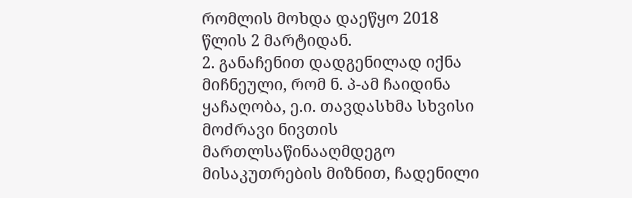რომლის მოხდა დაეწყო 2018 წლის 2 მარტიდან.
2. განაჩენით დადგენილად იქნა მიჩნეული, რომ ნ. პ-ამ ჩაიდინა ყაჩაღობა, ე.ი. თავდასხმა სხვისი მოძრავი ნივთის მართლსაწინააღმდეგო მისაკუთრების მიზნით, ჩადენილი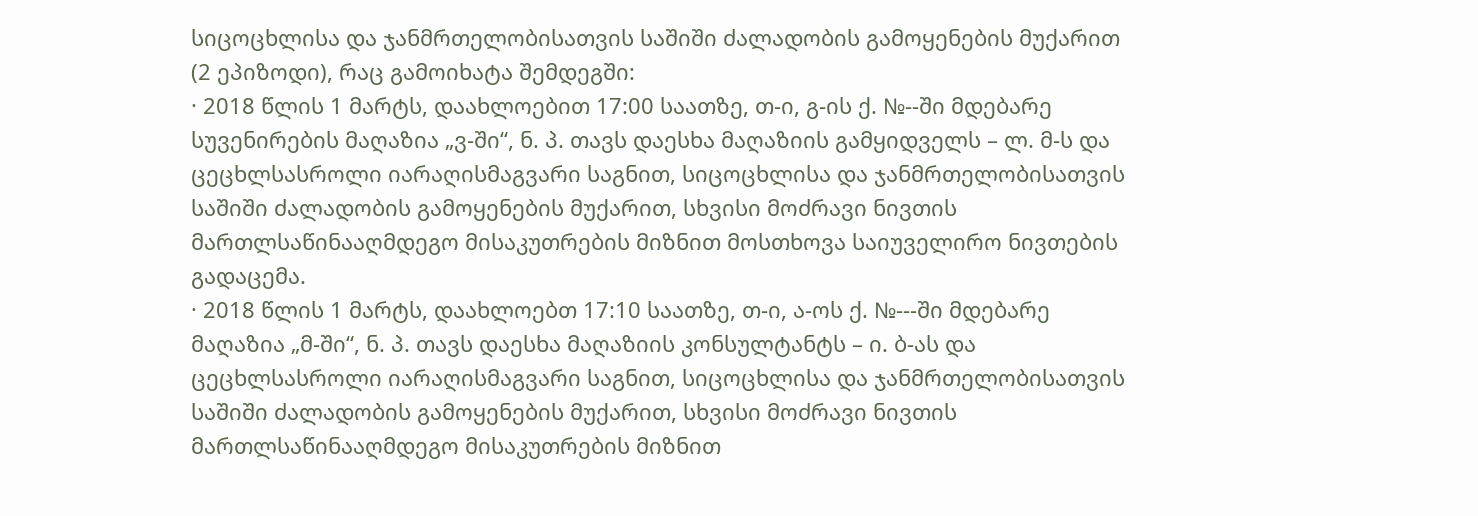სიცოცხლისა და ჯანმრთელობისათვის საშიში ძალადობის გამოყენების მუქარით (2 ეპიზოდი), რაც გამოიხატა შემდეგში:
· 2018 წლის 1 მარტს, დაახლოებით 17:00 საათზე, თ-ი, გ-ის ქ. №--ში მდებარე სუვენირების მაღაზია „ვ-ში“, ნ. პ. თავს დაესხა მაღაზიის გამყიდველს – ლ. მ-ს და ცეცხლსასროლი იარაღისმაგვარი საგნით, სიცოცხლისა და ჯანმრთელობისათვის საშიში ძალადობის გამოყენების მუქარით, სხვისი მოძრავი ნივთის მართლსაწინააღმდეგო მისაკუთრების მიზნით მოსთხოვა საიუველირო ნივთების გადაცემა.
· 2018 წლის 1 მარტს, დაახლოებთ 17:10 საათზე, თ-ი, ა-ოს ქ. №---ში მდებარე მაღაზია „მ-ში“, ნ. პ. თავს დაესხა მაღაზიის კონსულტანტს – ი. ბ-ას და ცეცხლსასროლი იარაღისმაგვარი საგნით, სიცოცხლისა და ჯანმრთელობისათვის საშიში ძალადობის გამოყენების მუქარით, სხვისი მოძრავი ნივთის მართლსაწინააღმდეგო მისაკუთრების მიზნით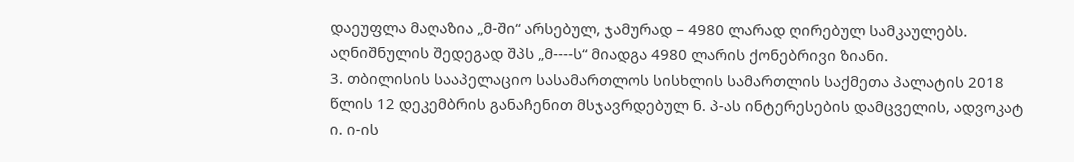დაეუფლა მაღაზია „მ-ში“ არსებულ, ჯამურად – 4980 ლარად ღირებულ სამკაულებს. აღნიშნულის შედეგად შპს „მ----ს“ მიადგა 4980 ლარის ქონებრივი ზიანი.
3. თბილისის სააპელაციო სასამართლოს სისხლის სამართლის საქმეთა პალატის 2018 წლის 12 დეკემბრის განაჩენით მსჯავრდებულ ნ. პ-ას ინტერესების დამცველის, ადვოკატ ი. ი-ის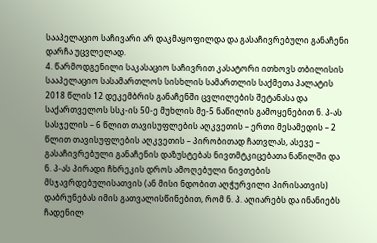სააპელაციო საჩივარი არ დაკმაყოფილდა და გასაჩივრებული განაჩენი დარჩა უცვლელად.
4. წარმოდგენილი საკასაციო საჩივრით კასატორი ითხოვს თბილისის სააპელაციო სასამართლოს სისხლის სამართლის საქმეთა პალატის 2018 წლის 12 დეკემბრის განაჩენში ცვლილების შეტანასა და საქართველოს სსკ-ის 50-ე მუხლის მე-5 ნაწილის გამოყენებით ნ. პ-ას სასჯელის – 6 წლით თავისუფლების აღკვეთის – ერთი მესამედის – 2 წლით თავისუფლების აღკვეთის – პირობითად ჩათვლას, ასევე – გასაჩივრებული განაჩენის დაზუსტებას ნივთმტკიცებათა ნაწილში და ნ. პ-ას პირადი ჩხრეკის დროს ამოღებული ნივთების მსჯავრდებულისათვის (ან მისი ნდობით აღჭურვილი პირისათვის) დაბრუნებას იმის გათვალისწინებით, რომ ნ. პ. აღიარებს და ინანიებს ჩადენილ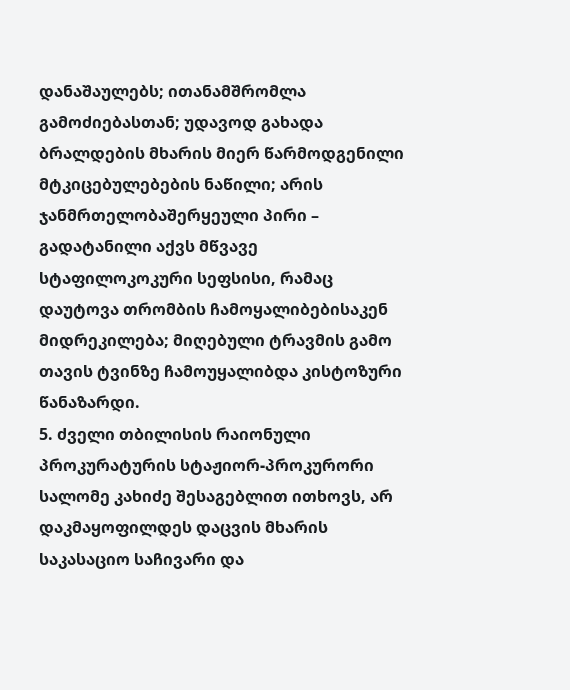დანაშაულებს; ითანამშრომლა გამოძიებასთან; უდავოდ გახადა ბრალდების მხარის მიერ წარმოდგენილი მტკიცებულებების ნაწილი; არის ჯანმრთელობაშერყეული პირი – გადატანილი აქვს მწვავე სტაფილოკოკური სეფსისი, რამაც დაუტოვა თრომბის ჩამოყალიბებისაკენ მიდრეკილება; მიღებული ტრავმის გამო თავის ტვინზე ჩამოუყალიბდა კისტოზური წანაზარდი.
5. ძველი თბილისის რაიონული პროკურატურის სტაჟიორ-პროკურორი სალომე კახიძე შესაგებლით ითხოვს, არ დაკმაყოფილდეს დაცვის მხარის საკასაციო საჩივარი და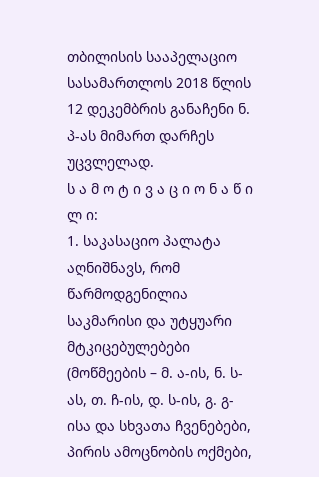თბილისის სააპელაციო სასამართლოს 2018 წლის 12 დეკემბრის განაჩენი ნ. პ-ას მიმართ დარჩეს უცვლელად.
ს ა მ ო ტ ი ვ ა ც ი ო ნ ა წ ი ლ ი:
1. საკასაციო პალატა აღნიშნავს, რომ წარმოდგენილია საკმარისი და უტყუარი მტკიცებულებები (მოწმეების – მ. ა-ის, ნ. ს-ას, თ. ჩ-ის, დ. ს-ის, გ. გ-ისა და სხვათა ჩვენებები, პირის ამოცნობის ოქმები,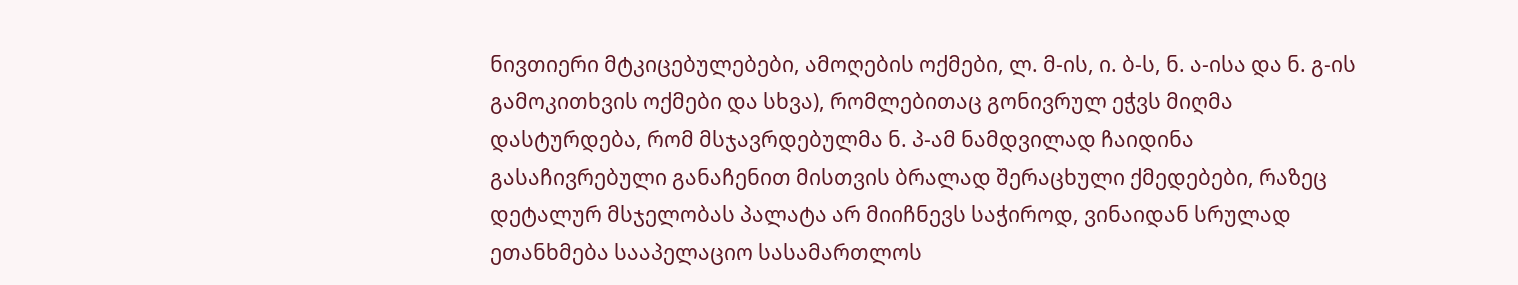ნივთიერი მტკიცებულებები, ამოღების ოქმები, ლ. მ-ის, ი. ბ-ს, ნ. ა-ისა და ნ. გ-ის გამოკითხვის ოქმები და სხვა), რომლებითაც გონივრულ ეჭვს მიღმა დასტურდება, რომ მსჯავრდებულმა ნ. პ-ამ ნამდვილად ჩაიდინა გასაჩივრებული განაჩენით მისთვის ბრალად შერაცხული ქმედებები, რაზეც დეტალურ მსჯელობას პალატა არ მიიჩნევს საჭიროდ, ვინაიდან სრულად ეთანხმება სააპელაციო სასამართლოს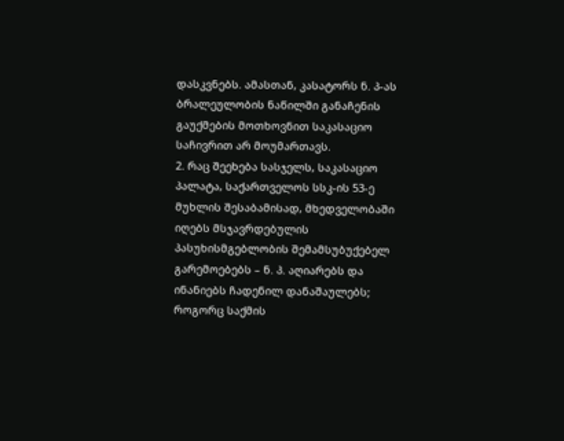დასკვნებს. ამასთან, კასატორს ნ. პ-ას ბრალეულობის ნაწილში განაჩენის გაუქმების მოთხოვნით საკასაციო საჩივრით არ მოუმართავს.
2. რაც შეეხება სასჯელს, საკასაციო პალატა, საქართველოს სსკ-ის 53-ე მუხლის შესაბამისად, მხედველობაში იღებს მსჯავრდებულის პასუხისმგებლობის შემამსუბუქებელ გარემოებებს – ნ. პ. აღიარებს და ინანიებს ჩადენილ დანაშაულებს; როგორც საქმის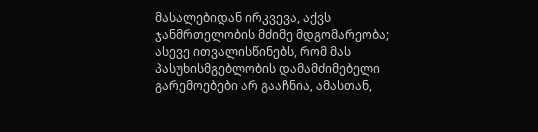მასალებიდან ირკვევა, აქვს ჯანმრთელობის მძიმე მდგომარეობა; ასევე ითვალისწინებს, რომ მას პასუხისმგებლობის დამამძიმებელი გარემოებები არ გააჩნია, ამასთან,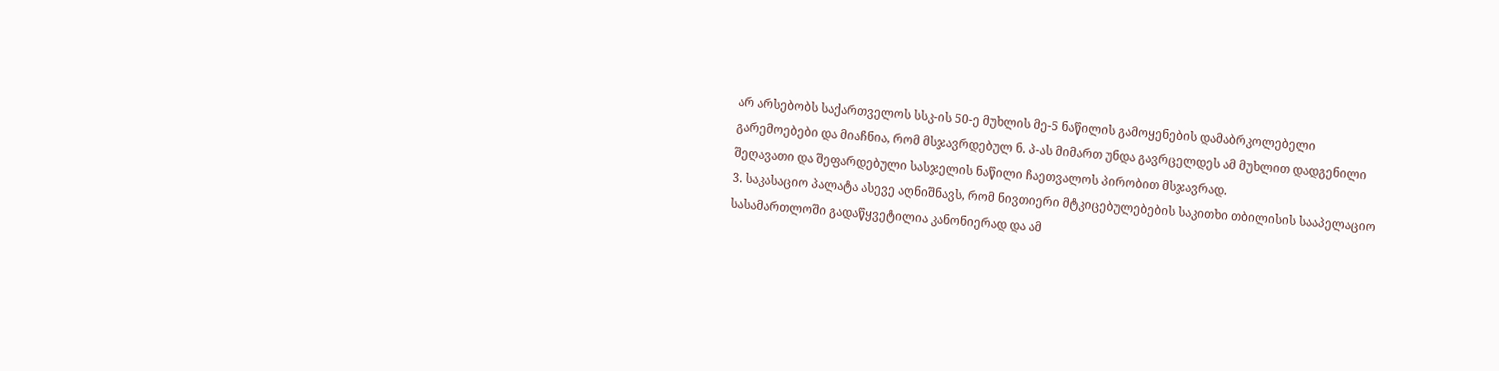არ არსებობს საქართველოს სსკ-ის 50-ე მუხლის მე-5 ნაწილის გამოყენების დამაბრკოლებელი გარემოებები და მიაჩნია, რომ მსჯავრდებულ ნ. პ-ას მიმართ უნდა გავრცელდეს ამ მუხლით დადგენილი შეღავათი და შეფარდებული სასჯელის ნაწილი ჩაეთვალოს პირობით მსჯავრად.
3. საკასაციო პალატა ასევე აღნიშნავს, რომ ნივთიერი მტკიცებულებების საკითხი თბილისის სააპელაციო სასამართლოში გადაწყვეტილია კანონიერად და ამ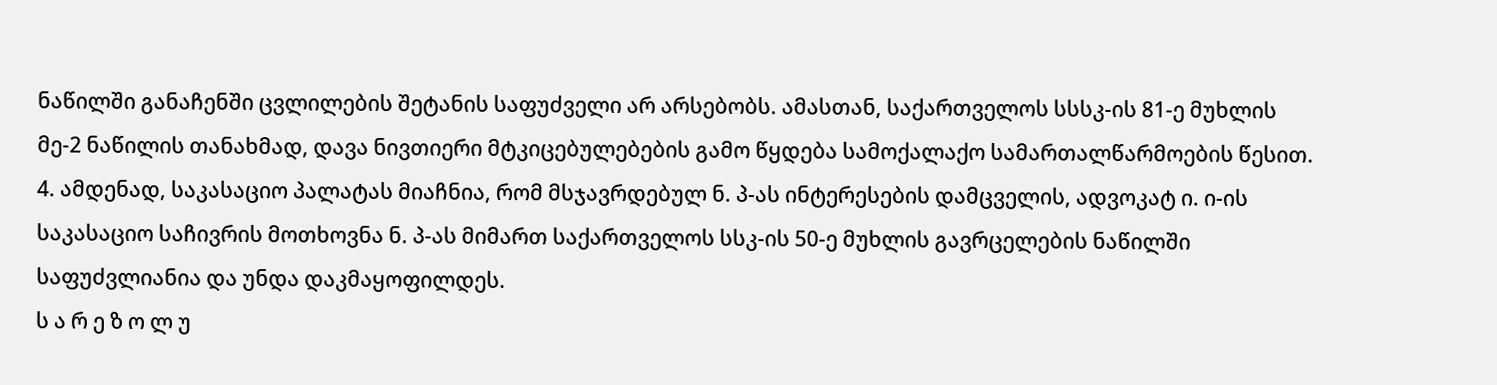ნაწილში განაჩენში ცვლილების შეტანის საფუძველი არ არსებობს. ამასთან, საქართველოს სსსკ-ის 81-ე მუხლის მე-2 ნაწილის თანახმად, დავა ნივთიერი მტკიცებულებების გამო წყდება სამოქალაქო სამართალწარმოების წესით.
4. ამდენად, საკასაციო პალატას მიაჩნია, რომ მსჯავრდებულ ნ. პ-ას ინტერესების დამცველის, ადვოკატ ი. ი-ის საკასაციო საჩივრის მოთხოვნა ნ. პ-ას მიმართ საქართველოს სსკ-ის 50-ე მუხლის გავრცელების ნაწილში საფუძვლიანია და უნდა დაკმაყოფილდეს.
ს ა რ ე ზ ო ლ უ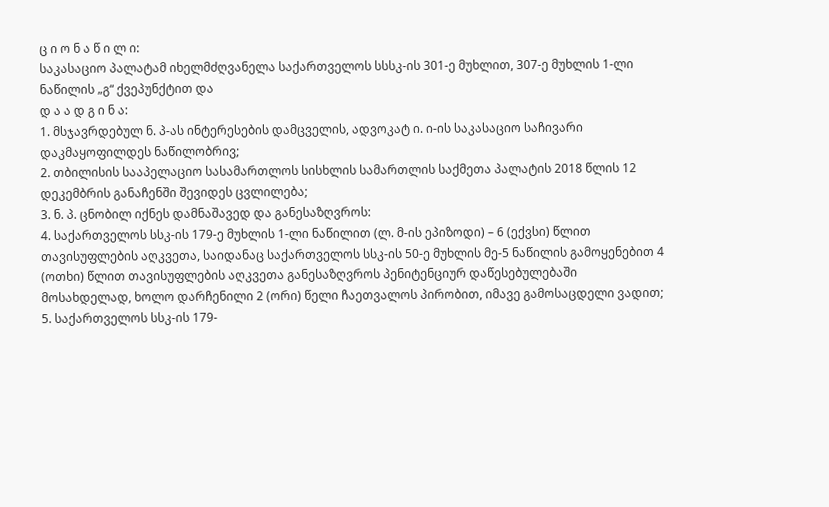ც ი ო ნ ა წ ი ლ ი:
საკასაციო პალატამ იხელმძღვანელა საქართველოს სსსკ-ის 301-ე მუხლით, 307-ე მუხლის 1-ლი ნაწილის „გ“ ქვეპუნქტით და
დ ა ა დ გ ი ნ ა:
1. მსჯავრდებულ ნ. პ-ას ინტერესების დამცველის, ადვოკატ ი. ი-ის საკასაციო საჩივარი დაკმაყოფილდეს ნაწილობრივ;
2. თბილისის სააპელაციო სასამართლოს სისხლის სამართლის საქმეთა პალატის 2018 წლის 12 დეკემბრის განაჩენში შევიდეს ცვლილება;
3. ნ. პ. ცნობილ იქნეს დამნაშავედ და განესაზღვროს:
4. საქართველოს სსკ-ის 179-ე მუხლის 1-ლი ნაწილით (ლ. მ-ის ეპიზოდი) – 6 (ექვსი) წლით თავისუფლების აღკვეთა, საიდანაც საქართველოს სსკ-ის 50-ე მუხლის მე-5 ნაწილის გამოყენებით 4 (ოთხი) წლით თავისუფლების აღკვეთა განესაზღვროს პენიტენციურ დაწესებულებაში მოსახდელად, ხოლო დარჩენილი 2 (ორი) წელი ჩაეთვალოს პირობით, იმავე გამოსაცდელი ვადით;
5. საქართველოს სსკ-ის 179-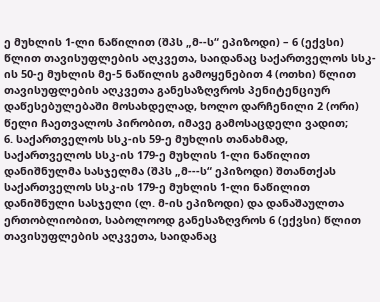ე მუხლის 1-ლი ნაწილით (შპს „მ--ს“ ეპიზოდი) – 6 (ექვსი) წლით თავისუფლების აღკვეთა, საიდანაც საქართველოს სსკ-ის 50-ე მუხლის მე-5 ნაწილის გამოყენებით 4 (ოთხი) წლით თავისუფლების აღკვეთა განესაზღვროს პენიტენციურ დაწესებულებაში მოსახდელად, ხოლო დარჩენილი 2 (ორი) წელი ჩაეთვალოს პირობით, იმავე გამოსაცდელი ვადით;
6. საქართველოს სსკ-ის 59-ე მუხლის თანახმად, საქართველოს სსკ-ის 179-ე მუხლის 1-ლი ნაწილით დანიშნულმა სასჯელმა (შპს „მ---ს“ ეპიზოდი) შთანთქას საქართველოს სსკ-ის 179-ე მუხლის 1-ლი ნაწილით დანიშნული სასჯელი (ლ. მ-ის ეპიზოდი) და დანაშაულთა ერთობლიობით, საბოლოოდ განესაზღვროს 6 (ექვსი) წლით თავისუფლების აღკვეთა, საიდანაც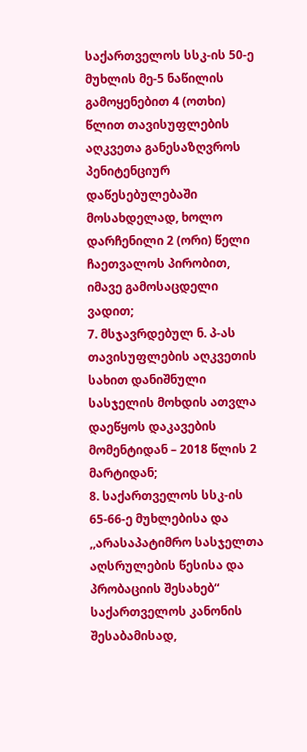საქართველოს სსკ-ის 50-ე მუხლის მე-5 ნაწილის გამოყენებით 4 (ოთხი) წლით თავისუფლების აღკვეთა განესაზღვროს პენიტენციურ დაწესებულებაში მოსახდელად, ხოლო დარჩენილი 2 (ორი) წელი ჩაეთვალოს პირობით, იმავე გამოსაცდელი ვადით;
7. მსჯავრდებულ ნ. პ-ას თავისუფლების აღკვეთის სახით დანიშნული სასჯელის მოხდის ათვლა დაეწყოს დაკავების მომენტიდან – 2018 წლის 2 მარტიდან;
8. საქართველოს სსკ-ის 65-66-ე მუხლებისა და ,,არასაპატიმრო სასჯელთა აღსრულების წესისა და პრობაციის შესახებ“ საქართველოს კანონის შესაბამისად,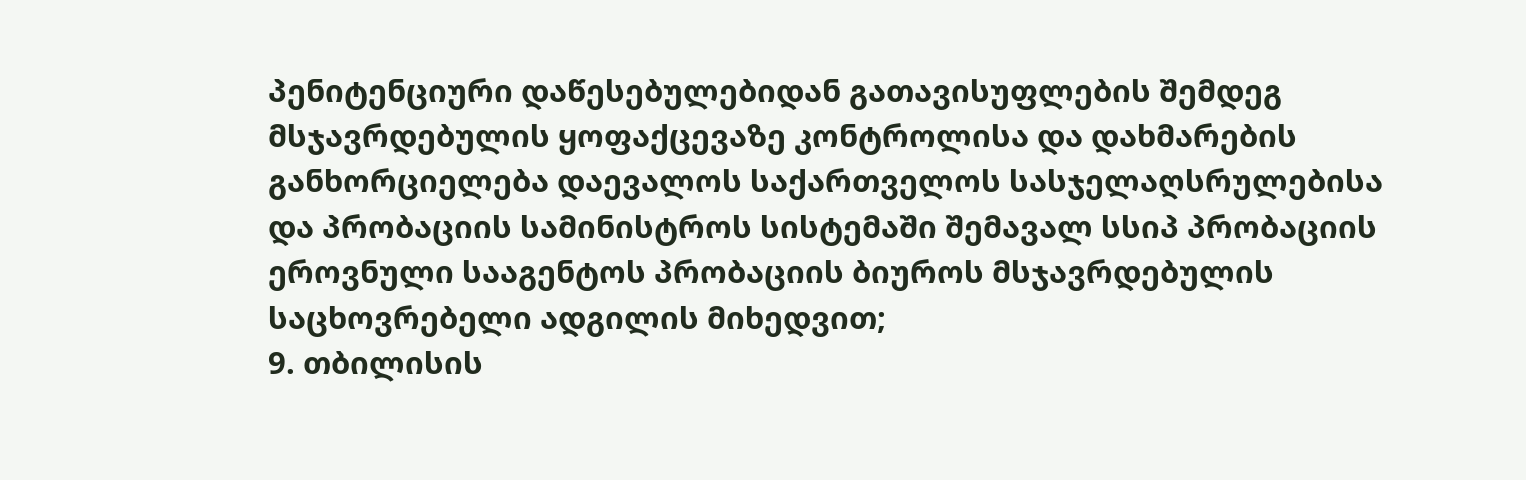პენიტენციური დაწესებულებიდან გათავისუფლების შემდეგ მსჯავრდებულის ყოფაქცევაზე კონტროლისა და დახმარების განხორციელება დაევალოს საქართველოს სასჯელაღსრულებისა და პრობაციის სამინისტროს სისტემაში შემავალ სსიპ პრობაციის ეროვნული სააგენტოს პრობაციის ბიუროს მსჯავრდებულის საცხოვრებელი ადგილის მიხედვით;
9. თბილისის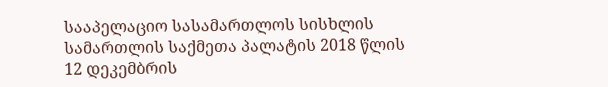სააპელაციო სასამართლოს სისხლის სამართლის საქმეთა პალატის 2018 წლის 12 დეკემბრის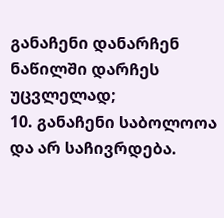განაჩენი დანარჩენ ნაწილში დარჩეს უცვლელად;
10. განაჩენი საბოლოოა და არ საჩივრდება.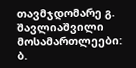თავმჯდომარე გ. შავლიაშვილი
მოსამართლეები: ბ.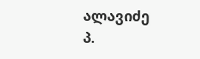ალავიძე
პ.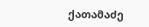ქათამაძე